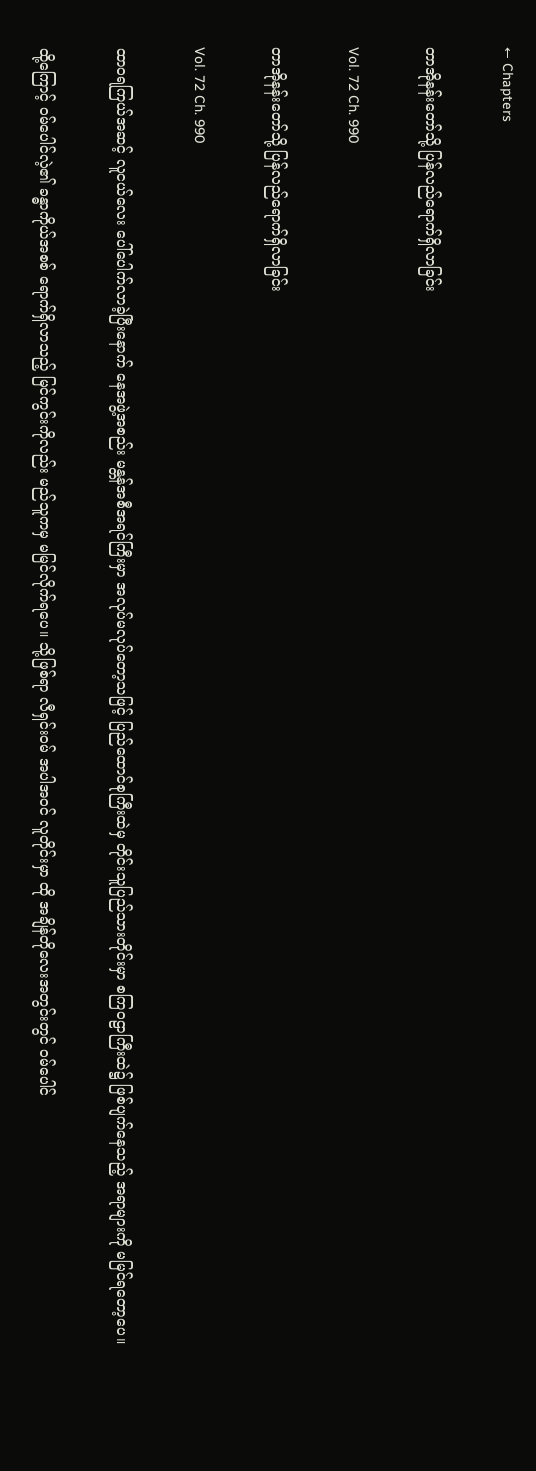← Chapters

တာအိုနန်းတော်သို့ ပြန်လည်ရောက်ရှိလာခြင်း

Vol. 72 Ch. 990

တာအိုနန်းတော်သို့ ပြန်လည်ရောက်ရှိလာခြင်း

Vol. 72 Ch. 990

ထာဝရကြယ်အဆင့် လူငယ်လေး ပေါ်ပေါက်လာခဲ့ပြီးနောက် နေအဖွဲ့အစည်း မန္တန်အစီအရင်ကြီးမှာ အလုပ်မလုပ်တော့သဖြင့် ပြည်ထောင်စုကြီးထဲမှ တိုင်းသူပြည်သားတိုင်းမှာ စကြဝဠာကြီးထဲ၌ ဖြစ်ပျက်နေသည့် အရာများကို မမြင်ရတော့ပေ။

ထို့ကြောင့် ဝမ်ပေါင်လဲ့၏ ခန္ဓာကိုယ်အစစ် ရောက်ရှိလာသည့် မြင်ကွင်းကိုလည်း မည်သူကမှ မမြင်လိုက်ရပေ။ သို့ဖြစ်ရာ လီရှင်းဝမ် အပါအဝင် လူတိုင်းမှာ ထို အချိန်တိုလေးအတွင်းတွင် ဝမ်ပေါင်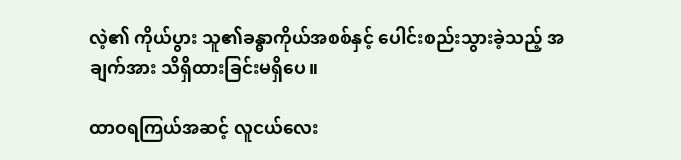လဲ့၏ ကိုယ်ပွား သူ၏ခန္ဓာကိုယ်အစစ်နှင့် ပေါင်းစည်းသွားခဲ့သည့် အချက်အား သိရှိထားခြင်းမရှိပေ။

ထာဝရကြယ်အဆင့် လူငယ်လေး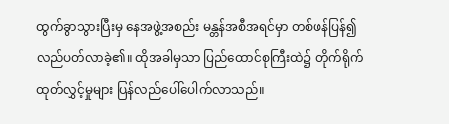ထွက်ခွာသွားပြီးမှ နေအဖွဲ့အစည်း မန္တန်အစီအရင်မှာ တစ်ဖန်ပြန်၍ လည်ပတ်လာခဲ့၏။ ထိုအခါမှသာ ပြည်ထောင်စုကြီးထဲ၌ တိုက်ရိုက်ထုတ်လွှင့်မှုများ ပြန်လည်ပေါ်ပေါက်လာသည်။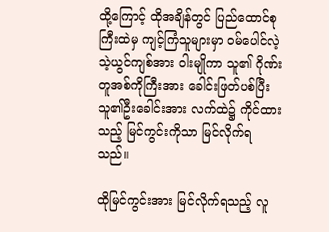ထို့ကြောင့် ထိုအချိန်တွင် ပြည်ထောင်စုကြီးထဲမှ ကျင့်ကြံသူများမှာ ဝမ်ပေါင်လဲ့ သဲ့ယွင်ကျစ်အား ဝါးမျိုကာ သူ၏ ဂိုဏ်းတူအစ်ကိုကြီးအား ခေါင်းဖြတ်ပစ်ပြီး သူ၏ဦးခေါင်းအား လက်ထဲ၌ ကိုင်ထားသည့် မြင်ကွင်းကိုသာ မြင်လိုက်ရသည်။

ထိုမြင်ကွင်းအား မြင်လိုက်ရသည့် လူ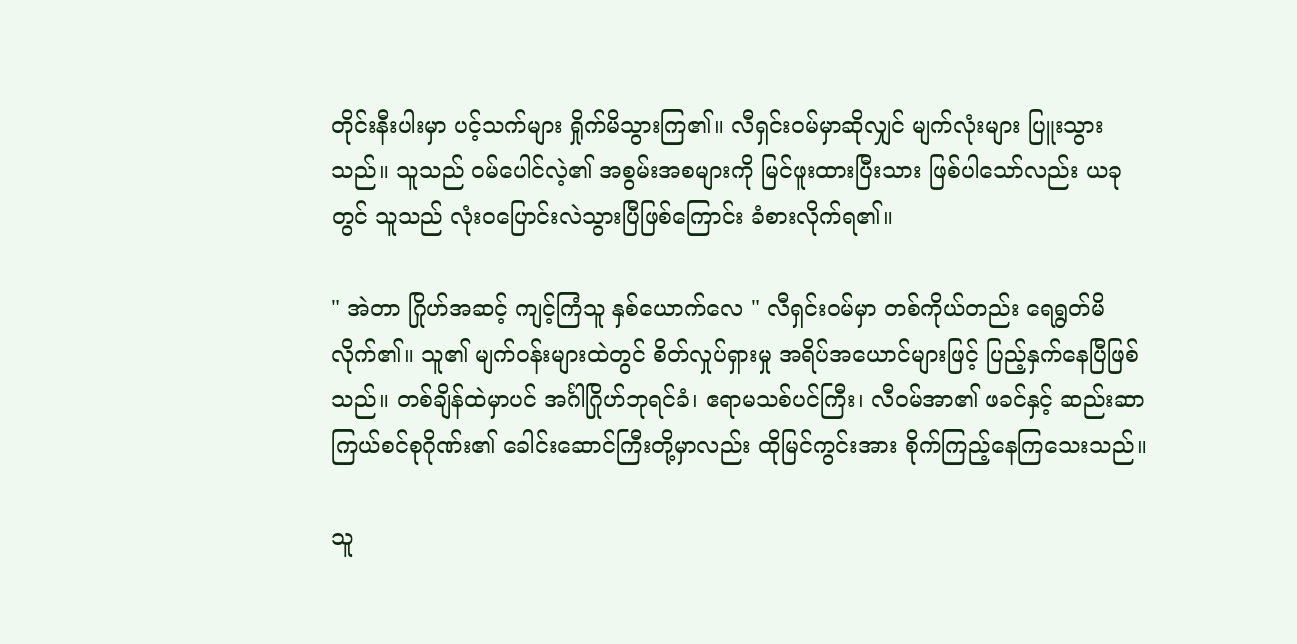တိုင်းနီးပါးမှာ ပင့်သက်များ ရှိုက်မိသွားကြ၏။ လီရှင်းဝမ်မှာဆိုလျှင် မျက်လုံးများ ပြူးသွားသည်။ သူသည် ဝမ်ပေါင်လဲ့၏ အစွမ်းအစများကို မြင်ဖူးထားပြီးသား ဖြစ်ပါသော်လည်း ယခုတွင် သူသည် လုံးဝပြောင်းလဲသွားပြီဖြစ်ကြောင်း ခံစားလိုက်ရ၏။

" အဲတာ ဂြိုဟ်အဆင့် ကျင့်ကြံသူ နှစ်ယောက်လေ " လီရှင်းဝမ်မှာ တစ်ကိုယ်တည်း ရေရွတ်မိလိုက်၏။ သူ၏ မျက်ဝန်းများထဲတွင် စိတ်လှုပ်ရှားမှု အရိပ်အယောင်များဖြင့် ပြည့်နှက်နေပြီဖြစ်သည်။ တစ်ချိန်ထဲမှာပင် အင်္ဂါဂြိုဟ်ဘုရင်ခံ၊ ဧရာမသစ်ပင်ကြီး၊ လီဝမ်အာ၏ ဖခင်နှင့် ဆည်းဆာကြယ်စင်စုဂိုဏ်း၏ ခေါင်းဆောင်ကြီးတို့မှာလည်း ထိုမြင်ကွင်းအား စိုက်ကြည့်နေကြသေးသည်။

သူ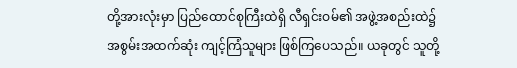တို့အားလုံးမှာ ပြည်ထောင်စုကြီးထဲရှိ လီရှင်းဝမ်၏ အဖွဲ့အစည်းထဲ၌ အစွမ်းအထက်ဆုံး ကျင့်ကြံသူများ ဖြစ်ကြပေသည်။ ယခုတွင် သူတို့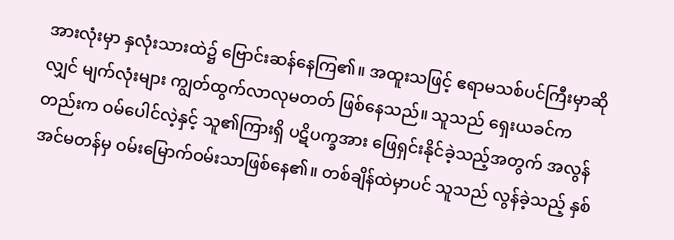အားလုံးမှာ နှလုံးသားထဲ၌ ဗြောင်းဆန်နေကြ၏။ အထူးသဖြင့် ဧရာမသစ်ပင်ကြီးမှာဆိုလျှင် မျက်လုံးများ ကျွတ်ထွက်လာလုမတတ် ဖြစ်နေသည်။ သူသည် ရှေးယခင်ကတည်းက ဝမ်ပေါင်လဲ့နှင့် သူ၏ကြားရှိ ပဋိပက္ခအား ဖြေရှင်းနိုင်ခဲ့သည့်အတွက် အလွန်အင်မတန်မှ ဝမ်းမြောက်ဝမ်းသာဖြစ်နေ၏။ တစ်ချိန်ထဲမှာပင် သူသည် လွန်ခဲ့သည့် နှစ်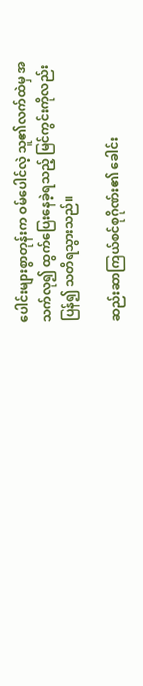ပေါင်းများစွာတုန်းက ဝမ်ပေါင်လဲ့ သူ၏လက်ထဲမှ အသက်လု၍ ထွက်ပြေးနေခဲ့ရသည့် မြင်ကွင်းကိုလည်း ပြန်၍ သတိရသွားသည်။

ဆည်းဆာကြယ်စင်စုဂိုဏ်း၏ ခေါင်း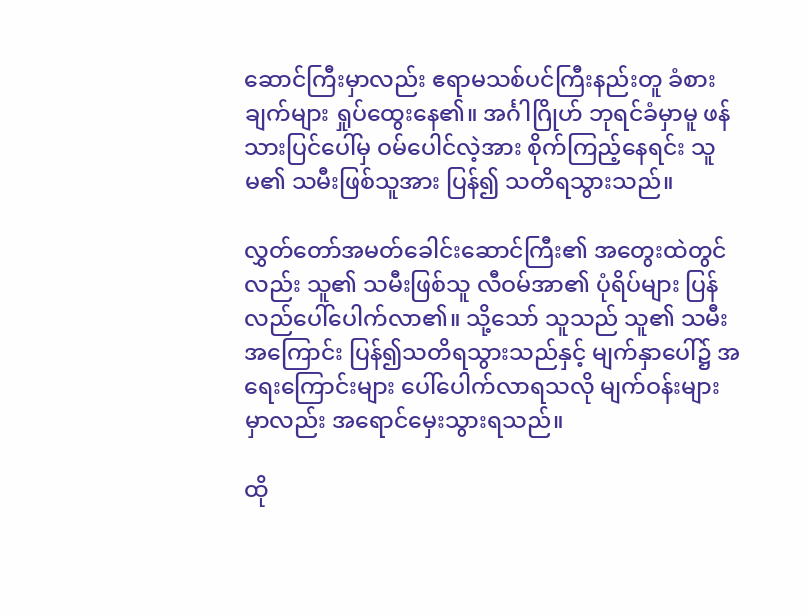ဆောင်ကြီးမှာလည်း ဧရာမသစ်ပင်ကြီးနည်းတူ ခံစားချက်များ ရှုပ်ထွေးနေ၏။ အင်္ဂါဂြိုဟ် ဘုရင်ခံမှာမူ ဖန်သားပြင်ပေါ်မှ ဝမ်ပေါင်လဲ့အား စိုက်ကြည့်နေရင်း သူမ၏ သမီးဖြစ်သူအား ပြန်၍ သတိရသွားသည်။

လွှတ်တော်အမတ်ခေါင်းဆောင်ကြီး၏ အတွေးထဲတွင်လည်း သူ၏ သမီးဖြစ်သူ လီဝမ်အာ၏ ပုံရိပ်များ ပြန်လည်ပေါ်ပေါက်လာ၏။ သို့သော် သူသည် သူ၏ သမီးအကြောင်း ပြန်၍သတိရသွားသည်နှင့် မျက်နှာပေါ်၌ အရေးကြောင်းများ ပေါ်ပေါက်လာရသလို မျက်ဝန်းများမှာလည်း အရောင်မှေးသွားရသည်။

ထို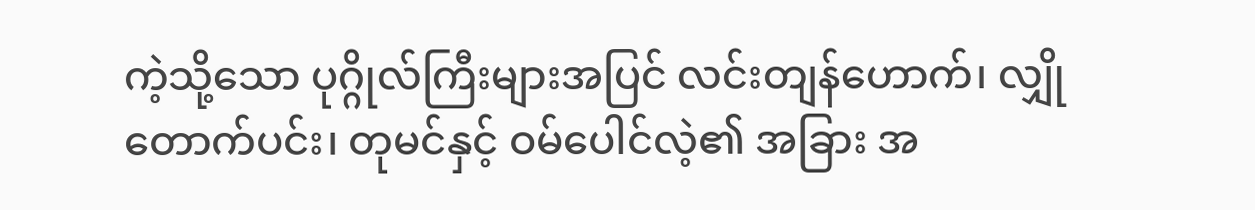ကဲ့သို့သော ပုဂ္ဂိုလ်ကြီးများအပြင် လင်းတျန်ဟောက်၊ လျှိုတောက်ပင်း၊ တုမင်နှင့် ဝမ်ပေါင်လဲ့၏ အခြား အ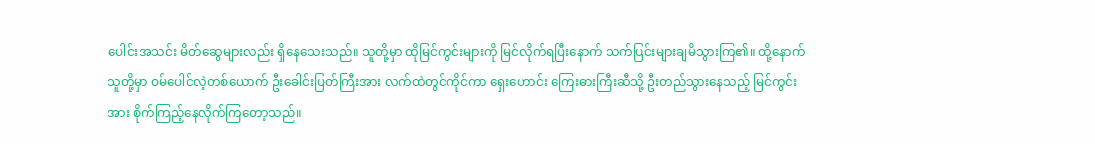ပေါင်းအသင်း မိတ်ဆွေများလည်း ရှိနေသေးသည်။ သူတို့မှာ ထိုမြင်ကွင်းများကို မြင်လိုက်ရပြီးနောက် သက်ပြင်းများချမိသွားကြ၏။ ထို့နောက် သူတို့မှာ ဝမ်ပေါင်လဲ့တစ်ယောက် ဦးခေါင်းပြတ်ကြီးအား လက်ထဲတွင်ကိုင်ကာ ရှေးဟောင်း ကြေးဓားကြီးဆီသို့ ဦးတည်သွားနေသည့် မြင်ကွင်းအား စိုက်ကြည့်နေလိုက်ကြတော့သည်။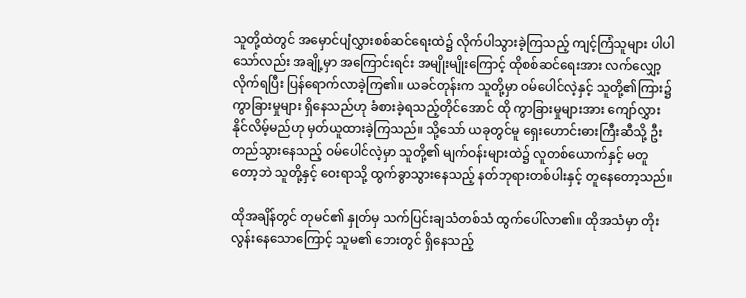သူတို့ထဲတွင် အမှောင်ပျံလွှားစစ်ဆင်ရေးထဲ၌ လိုက်ပါသွားခဲ့ကြသည့် ကျင့်ကြံသူများ ပါပါသော်လည်း အချို့မှာ အကြောင်းရင်း အမျိုးမျိုးကြောင့် ထိုစစ်ဆင်ရေးအား လက်လျှော့လိုက်ရပြီး ပြန်ရောက်လာခဲ့ကြ၏။ ယခင်တုန်းက သူတို့မှာ ဝမ်ပေါင်လဲ့နှင့် သူတို့၏ကြား၌ ကွာခြားမှုများ ရှိနေသည်ဟု ခံစားခဲ့ရသည့်တိုင်အောင် ထို ကွာခြားမှုများအား ကျော်လွှားနိုင်လိမ့်မည်ဟု မှတ်ယူထားခဲ့ကြသည်။ သို့သော် ယခုတွင်မူ ရှေးဟောင်းဓားကြီးဆီသို့ ဦးတည်သွားနေသည့် ဝမ်ပေါင်လဲ့မှာ သူတို့၏ မျက်ဝန်းများထဲ၌ လူတစ်ယောက်နှင့် မတူတော့ဘဲ သူတို့နှင့် ဝေးရာသို့ ထွက်ခွာသွားနေသည့် နတ်ဘုရားတစ်ပါးနှင့် တူနေတော့သည်။

ထိုအချိန်တွင် တုမင်၏ နှုတ်မှ သက်ပြင်းချသံတစ်သံ ထွက်ပေါ်လာ၏။ ထိုအသံမှာ တိုးလွန်းနေသောကြောင့် သူမ၏ ဘေးတွင် ရှိနေသည့်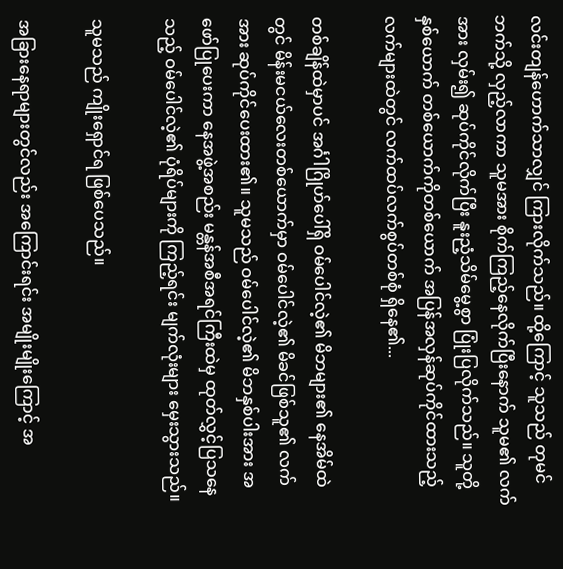လင်းတျန်ဟောက်သာလျှင် ကြားလိုက်သည်။ ထို့ကြောင့် သူသည် တုမင်ဘက်သို့ လှည့်လာကာ သူမအား စိုက်ကြည့်နေလိုက်ပြီးနောက် သူမ၏ လက်အား လှမ်း၍ ဆုပ်ကိုင်လိုက်ပြီး နူးညံ့သိမ်မွေ့စွာ ပြုံးပြလိုက်သည်။ သူတို့နှစ်ယောက် တစ်ယောက်ကိုတစ်ယောက် အပြန်အလှန်ဆုပ်ကိုင်ထားသည့် လက်များထဲတွင် လက်ထပ်လက်စွပ်တစ်စုံ ရှိနေ၏...

တစ်ချိန်ထဲမှာပင် အင်္ဂါဂြိုဟ်ပေါ်ရှိ ဝမ်ပေါင်လဲ့၏ မိဘများ၏ နေအိမ်ထဲတွင် မိန်းမငယ်လေးတစ်ယောက်မှာ ဝမ်ပေါင်လဲ့၏ မိခင်ဖြစ်သူ၏ လက်အား ဆုပ်ကိုင်ပေးထား၏။ သူမသည် ဝမ်ပေါင်လဲ့၏ မိဘနှစ်ပါးအား အဖော်ပြုပေးကာ နေအဖွဲ့အစည်း မန္တန်အစီအရင်ကြီးထဲမှ ထုတ်လွှင့်ပြသနေသည့် ဝမ်ပေါင်လဲ့၏ ပုံရိပ်များကို ကြည့်ရင်း မျက်လုံးများ မှေးသွားသည်။

သူမသည် ကျိုးရှောင်ရ ဖြစ်ပေသည်။

အခြားနေရာများတွင်လည်း အကြောင်းရင်း အမျိုးမျိုးကြောင့် အ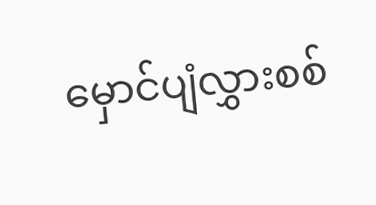မှောင်ပျံလွှားစစ်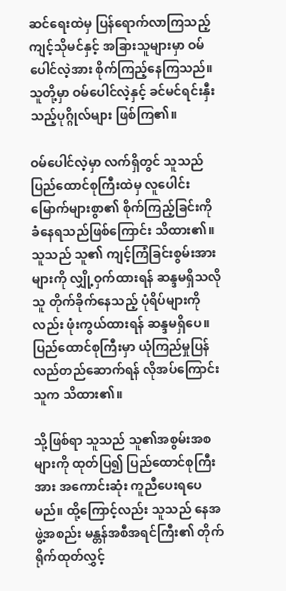ဆင်ရေးထဲမှ ပြန်ရောက်လာကြသည့် ကျင့်သိုမင်နှင့် အခြားသူများမှာ ဝမ်ပေါင်လဲ့အား စိုက်ကြည့်နေကြသည်။ သူတို့မှာ ဝမ်ပေါင်လဲ့နှင့် ခင်မင်ရင်းနှီးသည့်ပုဂ္ဂိုလ်များ ဖြစ်ကြ၏။

ဝမ်ပေါင်လဲ့မှာ လက်ရှိတွင် သူသည် ပြည်ထောင်စုကြီးထဲမှ လူပေါင်းမြောက်များစွာ၏ စိုက်ကြည့်ခြင်းကို ခံနေရသည်ဖြစ်ကြောင်း သိထား၏။ သူသည် သူ၏ ကျင့်ကြံခြင်းစွမ်းအားများကို လျှို့ဝှက်ထားရန် ဆန္ဒမရှိသလို သူ တိုက်ခိုက်နေသည့် ပုံရိပ်များကိုလည်း ဖုံးကွယ်ထားရန် ဆန္ဒမရှိပေ။ ပြည်ထောင်စုကြီးမှာ ယုံကြည်မှုပြန်လည်တည်ဆောက်ရန် လိုအပ်ကြောင်း သူက သိထား၏။

သို့ဖြစ်ရာ သူသည် သူ၏အစွမ်းအစများကို ထုတ်ပြ၍ ပြည်ထောင်စုကြီးအား အကောင်းဆုံး ကူညီပေးရပေမည်။ ထို့ကြောင့်လည်း သူသည် နေအဖွဲ့အစည်း မန္တန်အစီအရင်ကြီး၏ တိုက်ရိုက်ထုတ်လွှင့်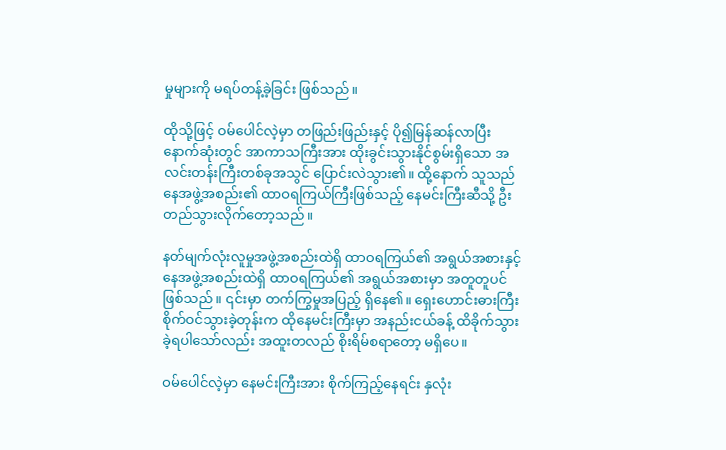မှုများကို မရပ်တန့်ခဲ့ခြင်း ဖြစ်သည်။

ထိုသို့ဖြင့် ဝမ်ပေါင်လဲ့မှာ တဖြည်းဖြည်းနှင့် ပို၍မြန်ဆန်လာပြီး နောက်ဆုံးတွင် အာကာသကြီးအား ထိုးခွင်းသွားနိုင်စွမ်းရှိသော အလင်းတန်းကြီးတစ်ခုအသွင် ပြောင်းလဲသွား၏။ ထို့နောက် သူသည် နေအဖွဲ့အစည်း၏ ထာဝရကြယ်ကြီးဖြစ်သည့် နေမင်းကြီးဆီသို့ ဦးတည်သွားလိုက်တော့သည်။

နတ်မျက်လုံးလူမှုအဖွဲ့အစည်းထဲရှိ ထာဝရကြယ်၏ အရွယ်အစားနှင့် နေအဖွဲ့အစည်းထဲရှိ ထာဝရကြယ်၏ အရွယ်အစားမှာ အတူတူပင်ဖြစ်သည်။ ၎င်းမှာ တက်ကြွမှုအပြည့် ရှိနေ၏။ ရှေးဟောင်းဓားကြီး စိုက်ဝင်သွားခဲ့တုန်းက ထိုနေမင်းကြီးမှာ အနည်းငယ်ခန့် ထိခိုက်သွားခဲ့ရပါသော်လည်း အထူးတလည် စိုးရိမ်စရာတော့ မရှိပေ။

ဝမ်ပေါင်လဲ့မှာ နေမင်းကြီးအား စိုက်ကြည့်နေရင်း နှလုံး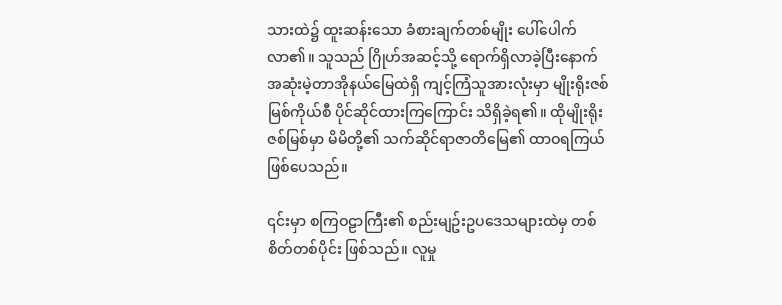သားထဲ၌ ထူးဆန်းသော ခံစားချက်တစ်မျိုး ပေါ်ပေါက်လာ၏။ သူသည် ဂြိုဟ်အဆင့်သို့ ရောက်ရှိလာခဲ့ပြီးနောက် အဆုံးမဲ့တာအိုနယ်မြေထဲရှိ ကျင့်ကြံသူအားလုံးမှာ မျိုးရိုးဇစ်မြစ်ကိုယ်စီ ပိုင်ဆိုင်ထားကြကြောင်း သိရှိခဲ့ရ၏။ ထိုမျိုးရိုးဇစ်မြစ်မှာ မိမိတို့၏ သက်ဆိုင်ရာဇာတိမြေ၏ ထာဝရကြယ် ဖြစ်ပေသည်။

၎င်းမှာ စကြဝဠာကြီး၏ စည်းမျဥ်းဥပဒေသများထဲမှ တစ်စိတ်တစ်ပိုင်း ဖြစ်သည်။ လူမှု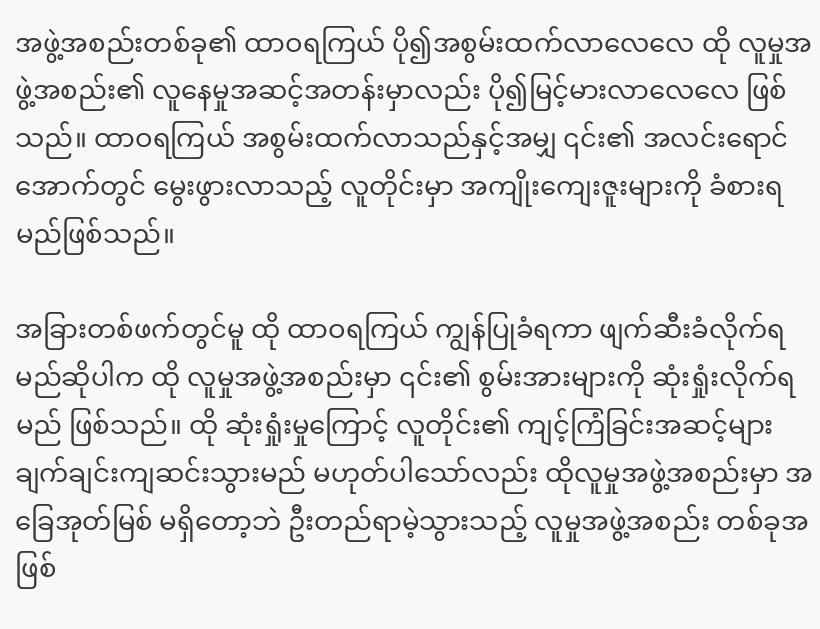အဖွဲ့အစည်းတစ်ခု၏ ထာဝရကြယ် ပို၍အစွမ်းထက်လာလေလေ ထို လူမှုအဖွဲ့အစည်း၏ လူနေမှုအဆင့်အတန်းမှာလည်း ပို၍မြင့်မားလာလေလေ ဖြစ်သည်။ ထာဝရကြယ် အစွမ်းထက်လာသည်နှင့်အမျှ ၎င်း၏ အလင်းရောင်အောက်တွင် မွေးဖွားလာသည့် လူတိုင်းမှာ အကျိုးကျေးဇူးများကို ခံစားရမည်ဖြစ်သည်။

အခြားတစ်ဖက်တွင်မူ ထို ထာဝရကြယ် ကျွန်ပြုခံရကာ ဖျက်ဆီးခံလိုက်ရမည်ဆိုပါက ထို လူမှုအဖွဲ့အစည်းမှာ ၎င်း၏ စွမ်းအားများကို ဆုံးရှုံးလိုက်ရမည် ဖြစ်သည်။ ထို ဆုံးရှုံးမှုကြောင့် လူတိုင်း၏ ကျင့်ကြံခြင်းအဆင့်များ ချက်ချင်းကျဆင်းသွားမည် မဟုတ်ပါသော်လည်း ထိုလူမှုအဖွဲ့အစည်းမှာ အခြေအုတ်မြစ် မရှိတော့ဘဲ ဦးတည်ရာမဲ့သွားသည့် လူမှုအဖွဲ့အစည်း တစ်ခုအဖြစ်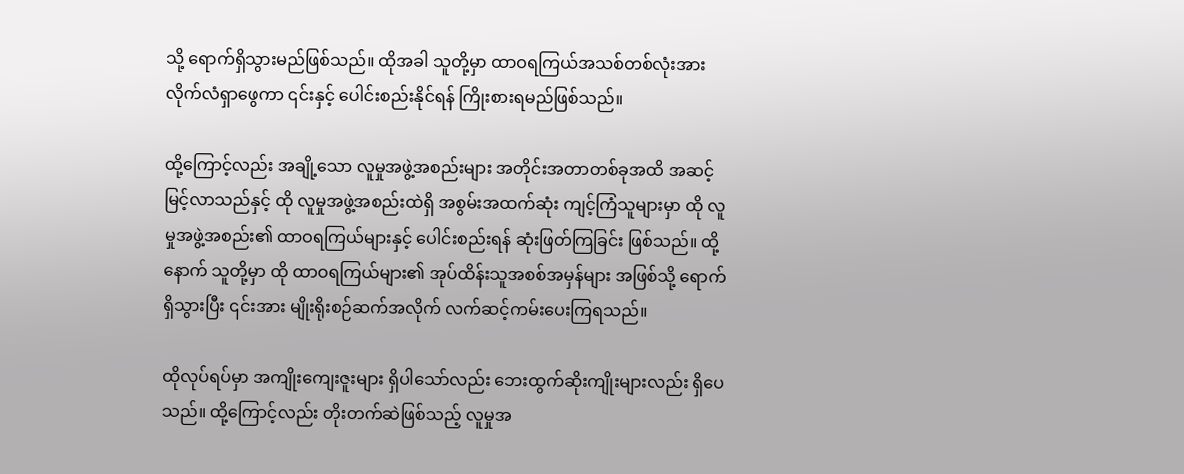သို့ ရောက်ရှိသွားမည်ဖြစ်သည်။ ထိုအခါ သူတို့မှာ ထာဝရကြယ်အသစ်တစ်လုံးအား လိုက်လံရှာဖွေကာ ၎င်းနှင့် ပေါင်းစည်းနိုင်ရန် ကြိုးစားရမည်ဖြစ်သည်။

ထို့ကြောင့်လည်း အချို့သော လူမှုအဖွဲ့အစည်းများ အတိုင်းအတာတစ်ခုအထိ အဆင့်မြင့်လာသည်နှင့် ထို လူမှုအဖွဲ့အစည်းထဲရှိ အစွမ်းအထက်ဆုံး ကျင့်ကြံသူများမှာ ထို လူမှုအဖွဲ့အစည်း၏ ထာဝရကြယ်များနှင့် ပေါင်းစည်းရန် ဆုံးဖြတ်ကြခြင်း ဖြစ်သည်။ ထို့နောက် သူတို့မှာ ထို ထာဝရကြယ်များ၏ အုပ်ထိန်းသူအစစ်အမှန်များ အဖြစ်သို့ ရောက်ရှိသွားပြီး ၎င်းအား မျိုးရိုးစဉ်ဆက်အလိုက် လက်ဆင့်ကမ်းပေးကြရသည်။

ထိုလုပ်ရပ်မှာ အကျိုးကျေးဇူးများ ရှိပါသော်လည်း ဘေးထွက်ဆိုးကျိုးများလည်း ရှိပေသည်။ ထို့ကြောင့်လည်း တိုးတက်ဆဲဖြစ်သည့် လူမှုအ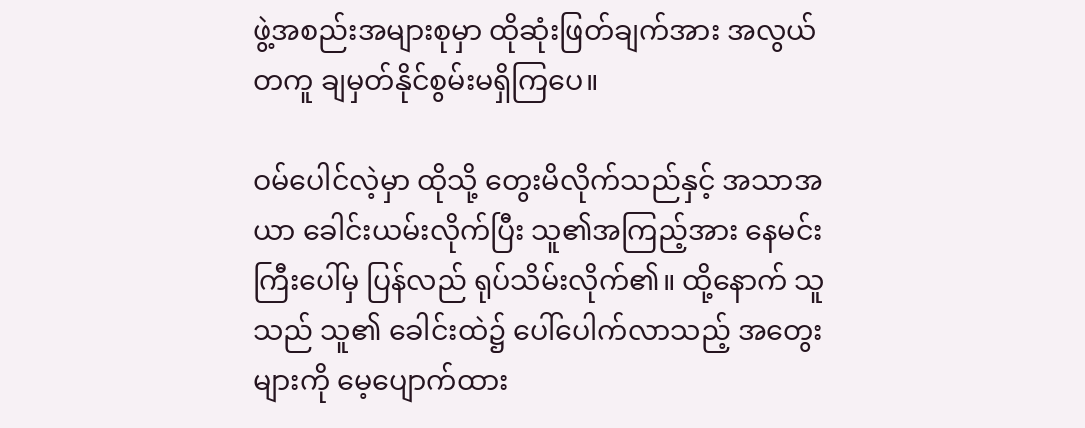ဖွဲ့အစည်းအများစုမှာ ထိုဆုံးဖြတ်ချက်အား အလွယ်တကူ ချမှတ်နိုင်စွမ်းမရှိကြပေ။

ဝမ်ပေါင်လဲ့မှာ ထိုသို့ တွေးမိလိုက်သည်နှင့် အသာအယာ ခေါင်းယမ်းလိုက်ပြီး သူ၏အကြည့်အား နေမင်းကြီးပေါ်မှ ပြန်လည် ရုပ်သိမ်းလိုက်၏။ ထို့နောက် သူသည် သူ၏ ခေါင်းထဲ၌ ပေါ်ပေါက်လာသည့် အတွေးများကို မေ့ပျောက်ထား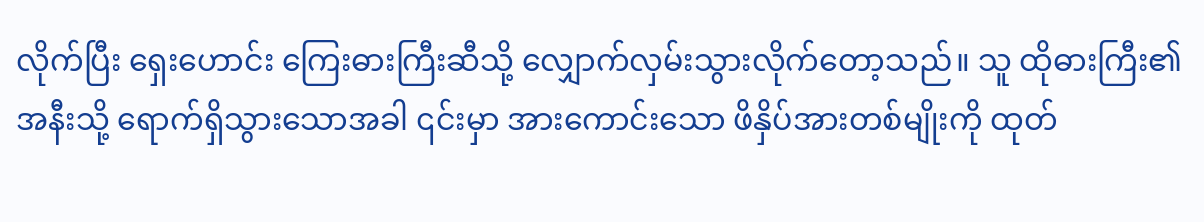လိုက်ပြီး ရှေးဟောင်း ကြေးဓားကြီးဆီသို့ လျှောက်လှမ်းသွားလိုက်တော့သည်။ သူ ထိုဓားကြီး၏ အနီးသို့ ရောက်ရှိသွားသောအခါ ၎င်းမှာ အားကောင်းသော ဖိနှိပ်အားတစ်မျိုးကို ထုတ်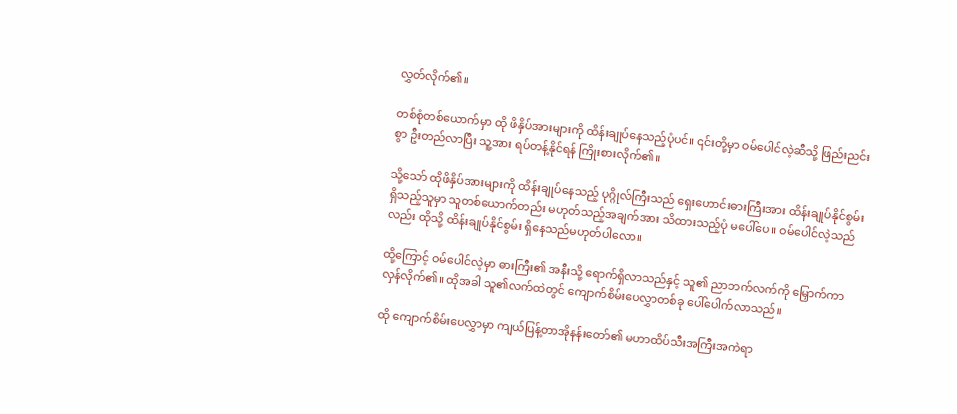လွှတ်လိုက်၏။

တစ်စုံတစ်ယောက်မှာ ထို ဖိနှိပ်အားများကို ထိန်းချုပ်နေသည့်ပုံပင်။ ၎င်းတို့မှာ ဝမ်ပေါင်လဲ့ဆီသို့ ဖြည်းညင်းစွာ ဦးတည်လာပြီး သူ့အား ရပ်တန့်နိုင်ရန် ကြိုးစားလိုက်၏။

သို့သော် ထိုဖိနှိပ်အားများကို ထိန်းချုပ်နေသည့် ပုဂ္ဂိုလ်ကြီးသည် ရှေးဟောင်းဓားကြီးအား ထိန်းချုပ်နိုင်စွမ်းရှိသည့်သူမှာ သူတစ်ယောက်တည်း မဟုတ်သည့်အချက်အား သိထားသည့်ပုံ မပေါ်ပေ။ ဝမ်ပေါင်လဲ့သည်လည်း ထိုသို့ ထိန်းချုပ်နိုင်စွမ်း ရှိနေသည်မဟုတ်ပါလော။

ထို့ကြောင့် ဝမ်ပေါင်လဲ့မှာ ဓားကြီး၏ အနီးသို့ ရောက်ရှိလာသည်နှင့် သူ၏ ညာဘက်လက်ကို မြှောက်ကာ လှန်လိုက်၏။ ထိုအခါ သူ၏လက်ထဲတွင် ကျောက်စိမ်းပေလွှာတစ်ခု ပေါ်ပေါက်လာသည်။

ထို ကျောက်စိမ်းပေလွှာမှာ ကျယ်ပြန့်တာအိုနန်းတော်၏ မဟာထိပ်သီးအကြီးအကဲရာ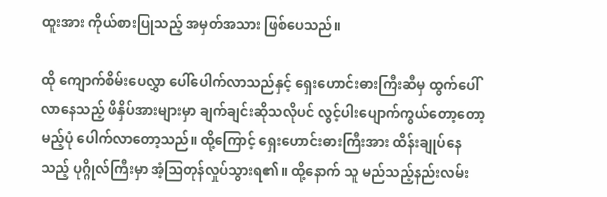ထူးအား ကိုယ်စားပြုသည့် အမှတ်အသား ဖြစ်ပေသည်။

ထို ကျောက်စိမ်းပေလွှာ ပေါ်ပေါက်လာသည်နှင့် ရှေးဟောင်းဓားကြီးဆီမှ ထွက်ပေါ်လာနေသည့် ဖိနှိပ်အားများမှာ ချက်ချင်းဆိုသလိုပင် လွင့်ပါးပျောက်ကွယ်တော့တော့မည့်ပုံ ပေါက်လာတော့သည်။ ထို့ကြောင့် ရှေးဟောင်းဓားကြီးအား ထိန်းချုပ်နေသည့် ပုဂ္ဂိုလ်ကြီးမှာ အံ့ဩတုန်လှုပ်သွားရ၏။ ထို့နောက် သူ မည်သည့်နည်းလမ်း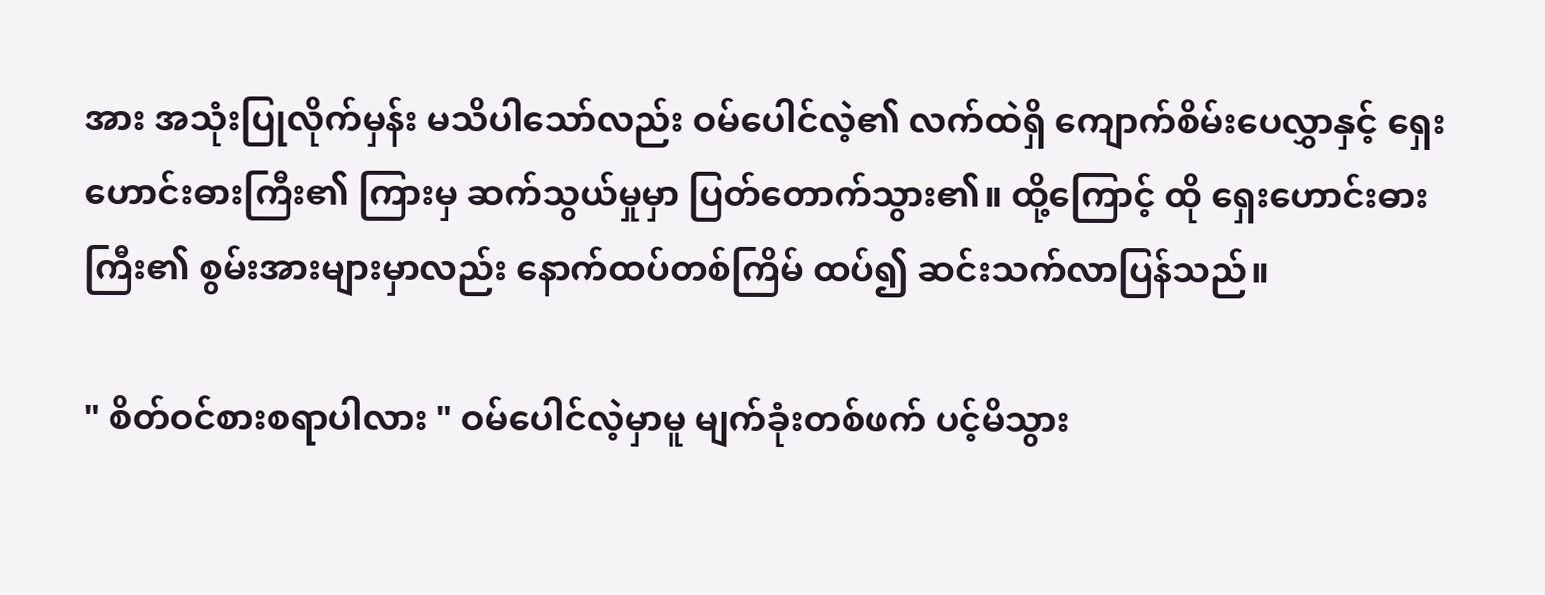အား အသုံးပြုလိုက်မှန်း မသိပါသော်လည်း ဝမ်ပေါင်လဲ့၏ လက်ထဲရှိ ကျောက်စိမ်းပေလွှာနှင့် ရှေးဟောင်းဓားကြီး၏ ကြားမှ ဆက်သွယ်မှုမှာ ပြတ်တောက်သွား၏။ ထို့ကြောင့် ထို ရှေးဟောင်းဓားကြီး၏ စွမ်းအားများမှာလည်း နောက်ထပ်တစ်ကြိမ် ထပ်၍ ဆင်းသက်လာပြန်သည်။

" စိတ်ဝင်စားစရာပါလား " ဝမ်ပေါင်လဲ့မှာမူ မျက်ခုံးတစ်ဖက် ပင့်မိသွား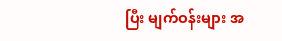ပြီး မျက်ဝန်းများ အ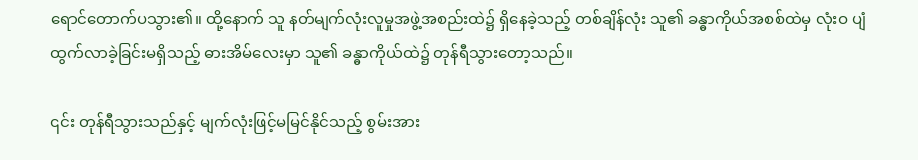ရောင်တောက်ပသွား၏။ ထို့နောက် သူ နတ်မျက်လုံးလူမှုအဖွဲ့အစည်းထဲ၌ ရှိနေခဲ့သည့် တစ်ချိန်လုံး သူ၏ ခန္ဓာကိုယ်အစစ်ထဲမှ လုံးဝ ပျံထွက်လာခဲ့ခြင်းမရှိသည့် ဓားအိမ်လေးမှာ သူ၏ ခန္ဓာကိုယ်ထဲ၌ တုန်ရီသွားတော့သည်။

၎င်း တုန်ရီသွားသည်နှင့် မျက်လုံးဖြင့်မမြင်နိုင်သည့် စွမ်းအား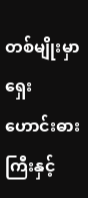တစ်မျိုးမှာ ရှေးဟောင်းဓားကြီးနှင့်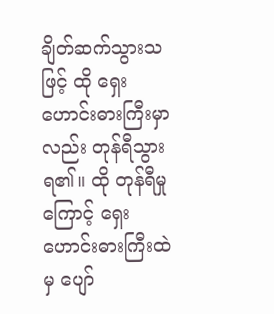ချိတ်ဆက်သွားသဖြင့် ထို ရှေးဟောင်းဓားကြီးမှာလည်း တုန်ရီသွားရ၏။ ထို တုန်ရီမှုကြောင့် ရှေးဟောင်းဓားကြီးထဲမှ ပျော်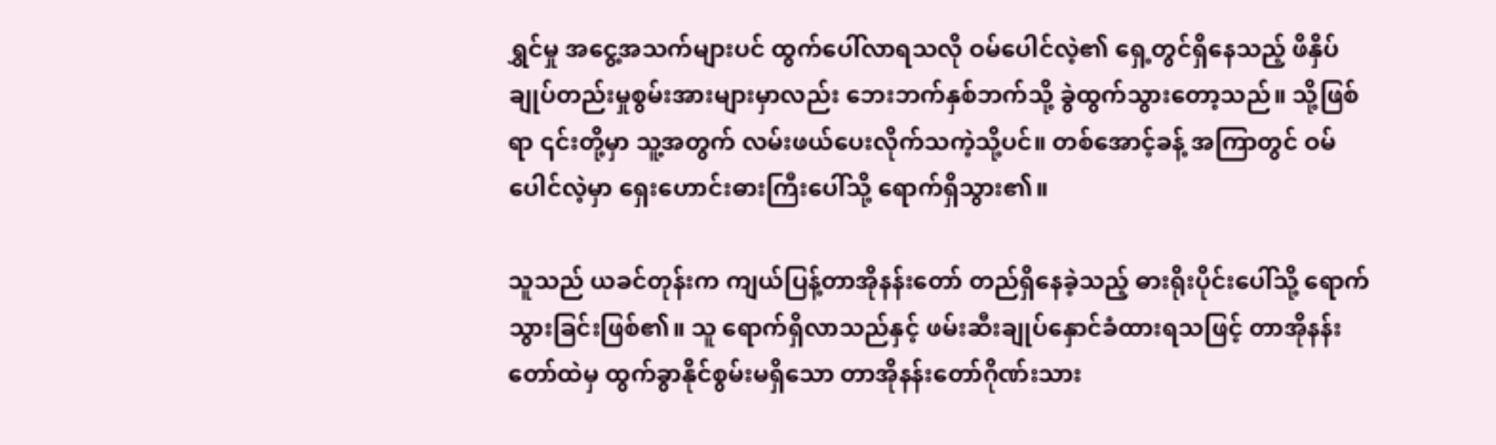ရွှင်မှု အငွေ့အသက်များပင် ထွက်ပေါ်လာရသလို ဝမ်ပေါင်လဲ့၏ ရှေ့တွင်ရှိနေသည့် ဖိနှိပ်ချုပ်တည်းမှုစွမ်းအားများမှာလည်း ဘေးဘက်နှစ်ဘက်သို့ ခွဲထွက်သွားတော့သည်။ သို့ဖြစ်ရာ ၎င်းတို့မှာ သူ့အတွက် လမ်းဖယ်ပေးလိုက်သကဲ့သို့ပင်။ တစ်အောင့်ခန့် အကြာတွင် ဝမ်ပေါင်လဲ့မှာ ရှေးဟောင်းဓားကြီးပေါ်သို့ ရောက်ရှိသွား၏။

သူသည် ယခင်တုန်းက ကျယ်ပြန့်တာအိုနန်းတော် တည်ရှိနေခဲ့သည့် ဓားရိုးပိုင်းပေါ်သို့ ရောက်သွားခြင်းဖြစ်၏။ သူ ရောက်ရှိလာသည်နှင့် ဖမ်းဆီးချုပ်နှောင်ခံထားရသဖြင့် တာအိုနန်းတော်ထဲမှ ထွက်ခွာနိုင်စွမ်းမရှိသော တာအိုနန်းတော်ဂိုဏ်းသား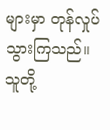များမှာ တုန်လှုပ်သွားကြသည်။ သူတို့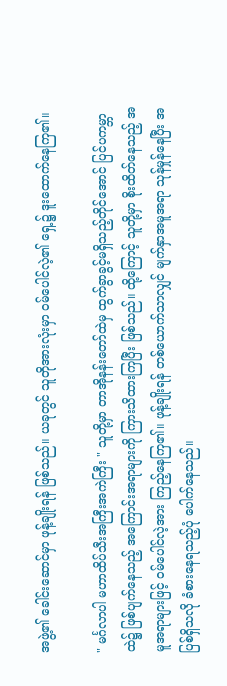အဖွဲ့၏ ခေါင်းဆောင်မှာ ဖုန့်ချိုးရန် ဖြစ်သည်။ ယခုတွင် သူတိုအားလုံးမှာ ဝမ်ပေါင်လဲ့၏ ရှေ့၌ ဒူးထောက်နေကြ၏။

" မင်္ဂလာပါ မဟာထိပ်သီးအကြီးအကဲကြီး " သူတို့မှာ တာအိုနန်းတော်ထဲမှ ထွက်ခွာခွင့်မရှိသည့်တိုင်အောင် ပြင်ပကမ္ဘာထဲ၌ ဖြစ်ပျက်နေသည့် အကြောင်းအရာများကို ကြားသိထားကြပြီး ဖြစ်သည်။ ထို့ကြောင့် သူတို့မှာ စိုးထိတ်နေသည့် အမူအရာများဖြင့် ဝမ်ပေါင်လဲ့အား ကြည့်နေကြ၏။ ဖုန့်ချိုးရန် တစ်ယောက်သာလျှင် မျက်နှာအမူအရာ သုန်မှုန်နေပြီး အပြစ်ရှိသလို ခံစားနေရသည့်ပုံ ပေါက်နေသည်။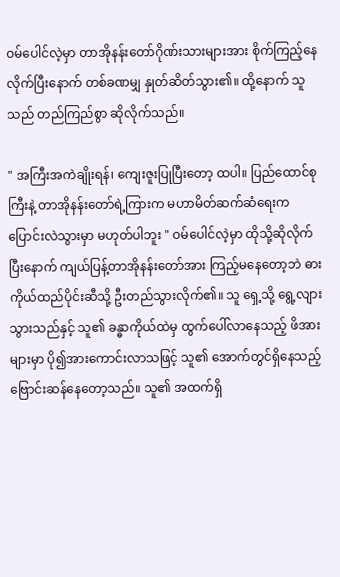ဝမ်ပေါင်လဲ့မှာ တာအိုနန်းတော်ဂိုဏ်းသားများအား စိုက်ကြည့်နေလိုက်ပြီးနောက် တစ်ခဏမျှ နှုတ်ဆိတ်သွား၏။ ထို့နောက် သူသည် တည်ကြည်စွာ ဆိုလိုက်သည်။

" အကြီးအကဲချိုးရန်၊ ကျေးဇူးပြုပြီးတော့ ထပါ။ ပြည်ထောင်စုကြီးနဲ့ တာအိုနန်းတော်ရဲ့ကြားက မဟာမိတ်ဆက်ဆံရေးက ပြောင်းလဲသွားမှာ မဟုတ်ပါဘူး " ဝမ်ပေါင်လဲ့မှာ ထိုသို့ဆိုလိုက်ပြီးနောက် ကျယ်ပြန့်တာအိုနန်းတော်အား ကြည့်မနေတော့ဘဲ ဓားကိုယ်ထည်ပိုင်းဆီသို့ ဦးတည်သွားလိုက်၏။ သူ ရှေ့သို့ ရွေ့လျားသွားသည်နှင့် သူ၏ ခန္ဓာကိုယ်ထဲမှ ထွက်ပေါ်လာနေသည့် ဖိအားများမှာ ပို၍အားကောင်းလာသဖြင့် သူ၏ အောက်တွင်ရှိနေသည့် ဗြောင်းဆန်နေတော့သည်။ သူ၏ အထက်ရှိ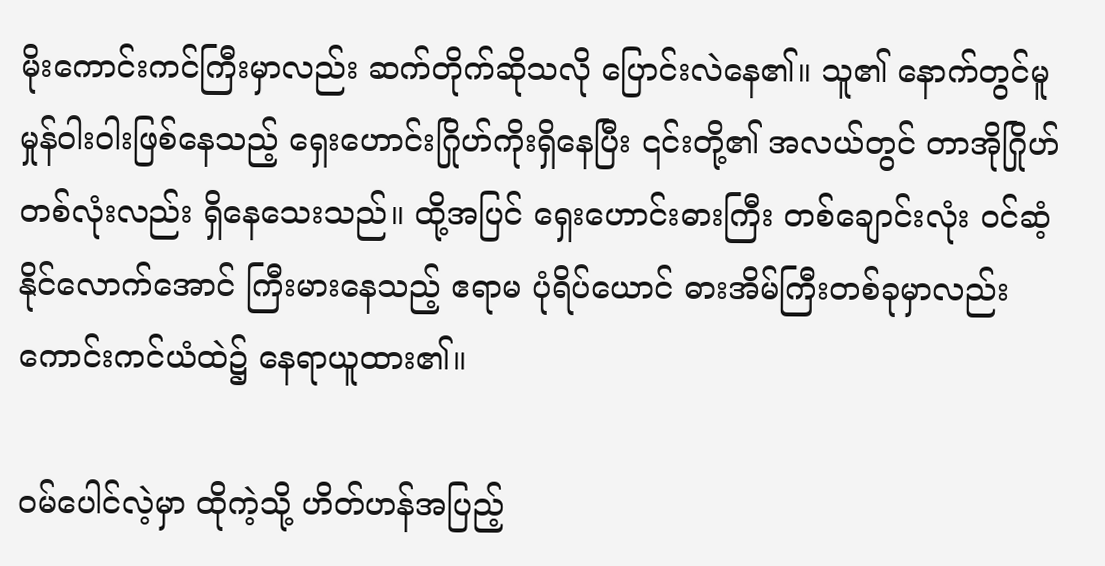မိုးကောင်းကင်ကြီးမှာလည်း ဆက်တိုက်ဆိုသလို ပြောင်းလဲနေ၏။ သူ၏ နောက်တွင်မူ မှုန်ဝါးဝါးဖြစ်နေသည့် ရှေးဟောင်းဂြိုဟ်ကိုးရှိနေပြီး ၎င်းတို့၏ အလယ်တွင် တာအိုဂြိုဟ်တစ်လုံးလည်း ရှိနေသေးသည်။ ထို့အပြင် ရှေးဟောင်းဓားကြီး တစ်ချောင်းလုံး ဝင်ဆံ့နိုင်လောက်အောင် ကြီးမားနေသည့် ဧရာမ ပုံရိပ်ယောင် ဓားအိမ်ကြီးတစ်ခုမှာလည်း ကောင်းကင်ယံထဲ၌ နေရာယူထား၏။

ဝမ်ပေါင်လဲ့မှာ ထိုကဲ့သို့ ဟိတ်ဟန်အပြည့်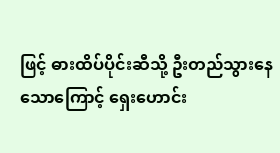ဖြင့် ဓားထိပ်ပိုင်းဆီသို့ ဦးတည်သွားနေသောကြောင့် ရှေးဟောင်း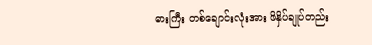ဓားကြီး တစ်ချောင်းလုံးအား ဖိနှိပ်ချုပ်တည်း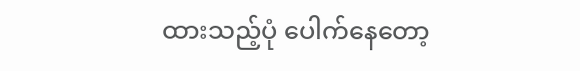ထားသည့်ပုံ ပေါက်နေတော့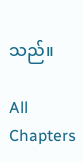သည်။

All Chapters